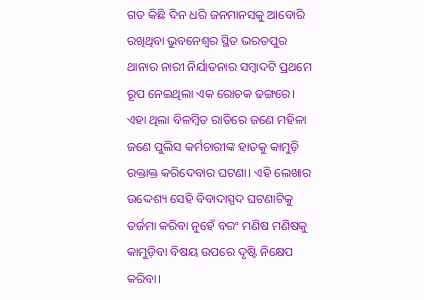ଗତ କିଛି ଦିନ ଧରି ଜନମାନସକୁ ଆବୋରି ରଖିଥିବା ଭୁବନେଶ୍ୱର ସ୍ଥିତ ଭରତପୁର ଥାନାର ନାରୀ ନିର୍ଯାତନାର ସମ୍ବାଦଟି ପ୍ରଥମେ ରୂପ ନେଇଥିଲା ଏକ ରୋଚକ ଢଙ୍ଗରେ। ଏହା ଥିଲା ବିଳମ୍ବିତ ରାତିରେ ଜଣେ ମହିଳା ଜଣେ ପୁଲିସ କର୍ମଚାରୀଙ୍କ ହାତକୁ କାମୁଡ଼ି ରକ୍ତାକ୍ତ କରିଦେବାର ଘଟଣା। ଏହି ଲେଖାର ଉଦ୍ଦେଶ୍ୟ ସେହି ବିବାଦାସ୍ପଦ ଘଟଣାଟିକୁ ତର୍ଜମା କରିବା ନୁହେଁ ବରଂ ମଣିଷ ମଣିଷକୁ କାମୁଡ଼ିବା ବିଷୟ ଉପରେ ଦୃଷ୍ଟି ନିକ୍ଷେପ କରିବା।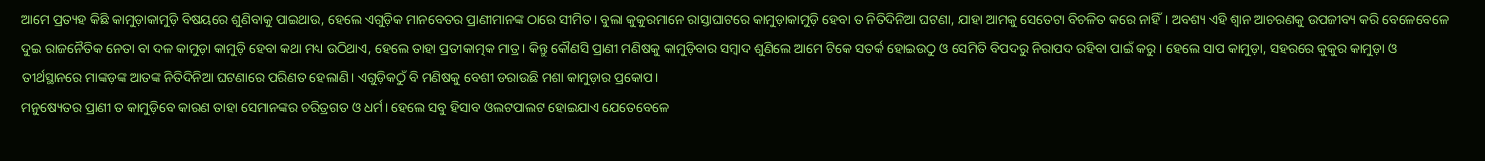ଆମେ ପ୍ରତ୍ୟହ କିଛି କାମୁଡ଼ାକାମୁଡ଼ି ବିଷୟରେ ଶୁଣିବାକୁ ପାଇଥାଉ, ହେଲେ ଏଗୁଡ଼ିକ ମାନବେତର ପ୍ରାଣୀମାନଙ୍କ ଠାରେ ସୀମିତ। ବୁଲା କୁକୁରମାନେ ରାସ୍ତାଘାଟରେ କାମୁଡ଼ାକାମୁଡ଼ି ହେବା ତ ନିତିଦିନିଆ ଘଟଣା, ଯାହା ଆମକୁ ସେତେଟା ବିଚଳିତ କରେ ନାହିଁ। ଅବଶ୍ୟ ଏହି ଶ୍ବାନ ଆଚରଣକୁ ଉପଜୀବ୍ୟ କରି ବେଳେବେଳେ ଦୁଇ ରାଜନୈତିକ ନେତା ବା ଦଳ କାମୁଡ଼ା କାମୁଡ଼ି ହେବା କଥା ମଧ୍ୟ ଉଠିଥାଏ, ହେଲେ ତାହା ପ୍ରତୀକାତ୍ମକ ମାତ୍ର। କିନ୍ତୁ କୌଣସି ପ୍ରାଣୀ ମଣିଷକୁ କାମୁଡ଼ିବାର ସମ୍ବାଦ ଶୁଣିଲେ ଆମେ ଟିକେ ସତର୍କ ହୋଇଉଠୁ ଓ ସେମିତି ବିପଦରୁ ନିରାପଦ ରହିବା ପାଇଁ କରୁ। ହେଲେ ସାପ କାମୁଡ଼ା, ସହରରେ କୁକୁର କାମୁଡ଼ା ଓ ତୀର୍ଥସ୍ଥାନରେ ମାଙ୍କଡ଼ଙ୍କ ଆତଙ୍କ ନିତିଦିନିଆ ଘଟଣାରେ ପରିଣତ ହେଲାଣି। ଏଗୁଡ଼ିକଠୁଁ ବି ମଣିଷକୁ ବେଶୀ ଡରାଉଛି ମଶା କାମୁଡ଼ାର ପ୍ରକୋପ।
ମନୁଷ୍ୟେତର ପ୍ରାଣୀ ତ କାମୁଡ଼ିବେ କାରଣ ତାହା ସେମାନଙ୍କର ଚରିତ୍ରଗତ ଓ ଧର୍ମ। ହେଲେ ସବୁ ହିସାବ ଓଲଟପାଲଟ ହୋଇଯାଏ ଯେତେବେଳେ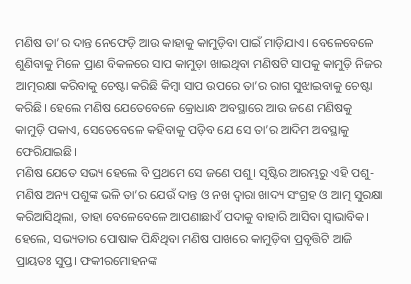ମଣିଷ ତା’ର ଦାନ୍ତ ନେଫେଡ଼ି ଆଉ କାହାକୁ କାମୁଡ଼ିବା ପାଇଁ ମାଡ଼ିଯାଏ। ବେଳେବେଳେ ଶୁଣିବାକୁ ମିଳେ ପ୍ରାଣ ବିକଳରେ ସାପ କାମୁଡ଼ା ଖାଇଥିବା ମଣିଷଟି ସାପକୁ କାମୁଡ଼ି ନିଜର ଆତ୍ମରକ୍ଷା କରିବାକୁ ଚେଷ୍ଟା କରିଛି କିମ୍ବା ସାପ ଉପରେ ତା’ର ରାଗ ସୁଝାଇବାକୁ ଚେଷ୍ଟା କରିଛି। ହେଲେ ମଣିଷ ଯେତେବେଳେ କ୍ରୋଧାନ୍ଧ ଅବସ୍ଥାରେ ଆଉ ଜଣେ ମଣିଷକୁ କାମୁଡ଼ି ପକାଏ, ସେତେବେଳେ କହିବାକୁ ପଡ଼ିବ ଯେ ସେ ତା’ର ଆଦିମ ଅବସ୍ଥାକୁ ଫେରିଯାଇଛି।
ମଣିଷ ଯେତେ ସଭ୍ୟ ହେଲେ ବି ପ୍ରଥମେ ସେ ଜଣେ ପଶୁ। ସୃଷ୍ଟିର ଆରମ୍ଭରୁ ଏହି ପଶୁ-ମଣିଷ ଅନ୍ୟ ପଶୁଙ୍କ ଭଳି ତା’ର ଯେଉଁ ଦାନ୍ତ ଓ ନଖ ଦ୍ୱାରା ଖାଦ୍ୟ ସଂଗ୍ରହ ଓ ଆତ୍ମ ସୁରକ୍ଷା କରିଆସିଥିଲା, ତାହା ବେଳେବେଳେ ଆପଣାଛାଏଁ ପଦାକୁ ବାହାରି ଆସିବା ସ୍ୱାଭାବିକ। ହେଲେ, ସଭ୍ୟତାର ପୋଷାକ ପିନ୍ଧିଥିବା ମଣିଷ ପାଖରେ କାମୁଡ଼ିବା ପ୍ରବୃତ୍ତିଟି ଆଜି ପ୍ରାୟତଃ ସୁପ୍ତ। ଫକୀରମୋହନଙ୍କ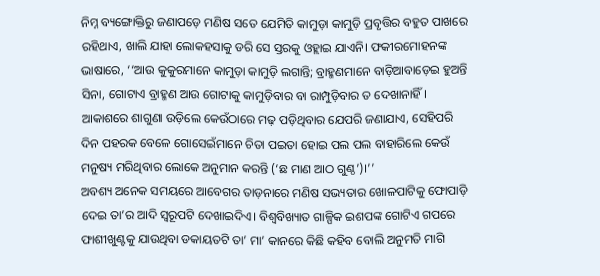ନିମ୍ନ ବ୍ୟଙ୍ଗୋକ୍ତିରୁ ଜଣାପଡ଼େ ମଣିଷ ସତେ ଯେମିତି କାମୁଡ଼ା କାମୁଡ଼ି ପ୍ରବୃତ୍ତିର ବହୁତ ପାଖରେ ରହିଥାଏ, ଖାଲି ଯାହା ଲୋକହସାକୁ ଡରି ସେ ସ୍ତରକୁ ଓହ୍ଲାଇ ଯାଏନି। ଫକୀରମୋହନଙ୍କ ଭାଷାରେ, ‘‘ଆଉ କୁକୁରମାନେ କାମୁଡ଼ା କାମୁଡ଼ି ଲଗାନ୍ତି; ବ୍ରାହ୍ମଣମାନେ ବାଡ଼ିଆବାଡ଼େଇ ହୁଅନ୍ତି ସିନା, ଗୋଟାଏ ବ୍ରାହ୍ମଣ ଆଉ ଗୋଟାକୁ କାମୁଡ଼ିବାର ବା ରାମ୍ପୁଡ଼ିବାର ତ ଦେଖାନାହିଁ। ଆକାଶରେ ଶାଗୁଣା ଉଡ଼ିଲେ କେଉଁଠାରେ ମଢ଼ ପଡ଼ିଥିବାର ଯେପରି ଜଣାଯାଏ, ସେହିପରି ଦିନ ପହରକ ବେଳେ ଗୋସେଇଁମାନେ ଚିତା ପଇତା ହୋଇ ପଲ ପଲ ବାହାରିଲେ କେଉଁ ମନୁଷ୍ୟ ମରିଥିବାର ଲୋକେ ଅନୁମାନ କରନ୍ତି (‘ଛ ମାଣ ଆଠ ଗୁଣ୍ଠ’)।’’
ଅବଶ୍ୟ ଅନେକ ସମୟରେ ଆବେଗର ତାଡ଼ନାରେ ମଣିଷ ସଭ୍ୟତାର ଖୋଳପାଟିକୁ ଫୋପାଡ଼ି ଦେଇ ତା’ର ଆଦି ସ୍ବରୂପଟି ଦେଖାଇଦିଏ। ବିଶ୍ୱବିଖ୍ୟାତ ଗାଳ୍ପିକ ଇଶପଙ୍କ ଗୋଟିଏ ଗପରେ ଫାଶୀଖୁଣ୍ଟକୁ ଯାଉଥିବା ଡକାୟତଟି ତା’ ମା’ କାନରେ କିଛି କହିବ ବୋଲି ଅନୁମତି ମାଗି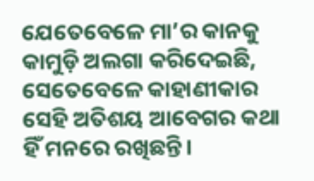ଯେତେବେଳେ ମା’ର କାନକୁ କାମୁଡ଼ି ଅଲଗା କରିଦେଇଛି, ସେତେବେଳେ କାହାଣୀକାର ସେହି ଅତିଶୟ ଆବେଗର କଥା ହିଁ ମନରେ ରଖିଛନ୍ତି।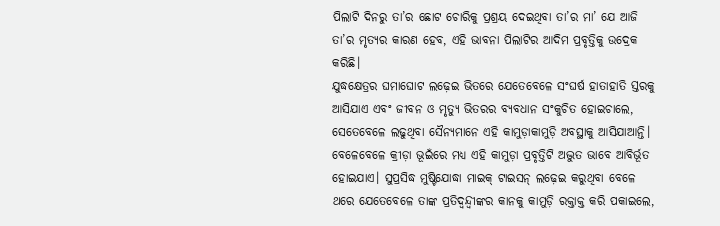ପିଲାଟି ଦିନରୁ ତା’ର ଛୋଟ ଚୋରିକୁ ପ୍ରଶ୍ରୟ ଦେଇଥିବା ତା’ର ମା’ ଯେ ଆଜି ତା’ର ମୃତ୍ୟର କାରଣ ହେବ, ଏହି ଭାବନା ପିଲାଟିର ଆଦିମ ପ୍ରବୃତ୍ତିକୁ ଉଦ୍ରେକ କରିଛି।
ଯୁଦ୍ଧକ୍ଷେତ୍ରର ଘମାଘୋଟ ଲଢ଼େଇ ଭିତରେ ଯେତେବେଳେ ସଂଘର୍ଷ ହାତାହାତି ସ୍ତରକୁ ଆସିଯାଏ ଏବଂ ଜୀବନ ଓ ମୃତ୍ୟୁ ଭିତରର ବ୍ୟବଧାନ ସଂକୁଚିତ ହୋଇଚାଲେ, ସେତେବେଳେ ଲଢୁଥିବା ସୈନ୍ୟମାନେ ଏହି କାମୁଡ଼ାକାମୁଡ଼ି ଅବସ୍ଥାକୁ ଆସିଯାଆନ୍ତି। ବେଳେବେଳେ କ୍ରୀଡ଼ା ଭୂଇଁରେ ମଧ୍ୟ ଏହି କାମୁଡ଼ା ପ୍ରବୃତ୍ତିଟି ଅଦ୍ଭୁତ ଭାବେ ଆବିର୍ଭୂତ ହୋଇଯାଏ। ସୁପ୍ରସିଦ୍ଧ ମୁଷ୍ଟିଯୋଦ୍ଧା ମାଇକ୍ ଟାଇସନ୍ ଲଢ଼େଇ କରୁଥିବା ବେଳେ ଥରେ ଯେତେବେଳେ ତାଙ୍କ ପ୍ରତିଦ୍ୱନ୍ଦ୍ୱୀଙ୍କର କାନକୁ କାମୁଡ଼ି ରକ୍ତାକ୍ତ କରି ପକାଇଲେ,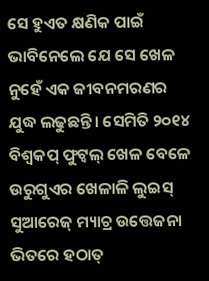ସେ ହୁଏତ କ୍ଷଣିକ ପାଇଁ ଭାବିନେଲେ ଯେ ସେ ଖେଳ ନୁହେଁ ଏକ ଜୀବନମରଣର ଯୁଦ୍ଧ ଲଢୁଛନ୍ତି। ସେମିତି ୨୦୧୪ ବିଶ୍ୱକପ୍ ଫୁଟ୍ବଲ୍ ଖେଳ ବେଳେ ଉରୁଗୁଏର ଖେଳାଳି ଲୁଇସ୍ ସୁଆରେଜ୍ ମ୍ୟାଚ୍ର ଉତ୍ତେଜନା ଭିତରେ ହଠାତ୍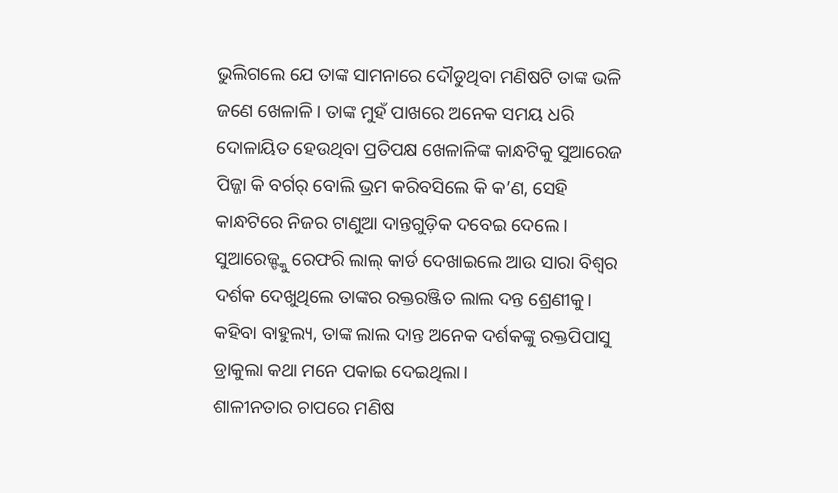ଭୁଲିଗଲେ ଯେ ତାଙ୍କ ସାମନାରେ ଦୌଡୁଥିବା ମଣିଷଟି ତାଙ୍କ ଭଳି ଜଣେ ଖେଳାଳି। ତାଙ୍କ ମୁହଁ ପାଖରେ ଅନେକ ସମୟ ଧରି ଦୋଳାୟିତ ହେଉଥିବା ପ୍ରତିପକ୍ଷ ଖେଳାଳିଙ୍କ କାନ୍ଧଟିକୁ ସୁଆରେଜ ପିଜ୍ଜା କି ବର୍ଗର୍ ବୋଲି ଭ୍ରମ କରିବସିଲେ କି କ’ଣ, ସେହି କାନ୍ଧଟିରେ ନିଜର ଟାଣୁଆ ଦାନ୍ତଗୁଡ଼ିକ ଦବେଇ ଦେଲେ। ସୁଆରେଜ୍ଙ୍କୁ ରେଫରି ଲାଲ୍ କାର୍ଡ ଦେଖାଇଲେ ଆଉ ସାରା ବିଶ୍ୱର ଦର୍ଶକ ଦେଖୁଥିଲେ ତାଙ୍କର ରକ୍ତରଞ୍ଜିତ ଲାଲ ଦନ୍ତ ଶ୍ରେଣୀକୁ। କହିବା ବାହୁଲ୍ୟ, ତାଙ୍କ ଲାଲ ଦାନ୍ତ ଅନେକ ଦର୍ଶକଙ୍କୁ ରକ୍ତପିପାସୁ ଡ୍ରାକୁଲା କଥା ମନେ ପକାଇ ଦେଇଥିଲା।
ଶାଳୀନତାର ଚାପରେ ମଣିଷ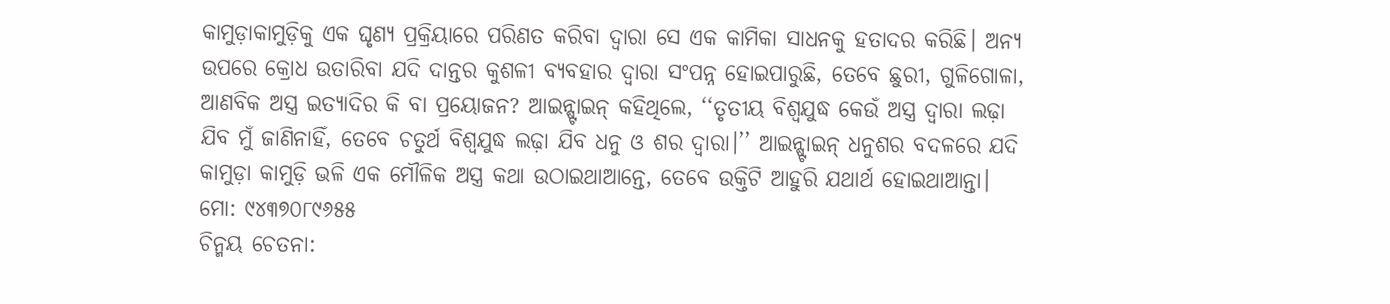କାମୁଡ଼ାକାମୁଡ଼ିକୁ ଏକ ଘୃଣ୍ୟ ପ୍ରକ୍ରିୟାରେ ପରିଣତ କରିବା ଦ୍ୱାରା ସେ ଏକ କାମିକା ସାଧନକୁ ହତାଦର କରିଛି। ଅନ୍ୟ ଉପରେ କ୍ରୋଧ ଉତାରିବା ଯଦି ଦାନ୍ତର କୁଶଳୀ ବ୍ୟବହାର ଦ୍ୱାରା ସଂପନ୍ନ ହୋଇପାରୁଛି, ତେବେ ଛୁରୀ, ଗୁଳିଗୋଳା, ଆଣବିକ ଅସ୍ତ୍ର ଇତ୍ୟାଦିର କି ବା ପ୍ରୟୋଜନ? ଆଇନ୍ଷ୍ଟାଇନ୍ କହିଥିଲେ, ‘‘ତୃତୀୟ ବିଶ୍ୱଯୁଦ୍ଧ କେଉଁ ଅସ୍ତ୍ର ଦ୍ୱାରା ଲଢ଼ା ଯିବ ମୁଁ ଜାଣିନାହିଁ, ତେବେ ଚତୁର୍ଥ ବିଶ୍ୱଯୁଦ୍ଧ ଲଢ଼ା ଯିବ ଧନୁ ଓ ଶର ଦ୍ୱାରା।’’ ଆଇନ୍ଷ୍ଟାଇନ୍ ଧନୁଶର ବଦଳରେ ଯଦି କାମୁଡ଼ା କାମୁଡ଼ି ଭଳି ଏକ ମୌଳିକ ଅସ୍ତ୍ର କଥା ଉଠାଇଥାଆନ୍ତେ, ତେବେ ଉକ୍ତିଟି ଆହୁରି ଯଥାର୍ଥ ହୋଇଥାଆନ୍ତା।
ମୋ: ୯୪୩୭୦୮୯୬୫୫
ଚିନ୍ମୟ ଚେତନା: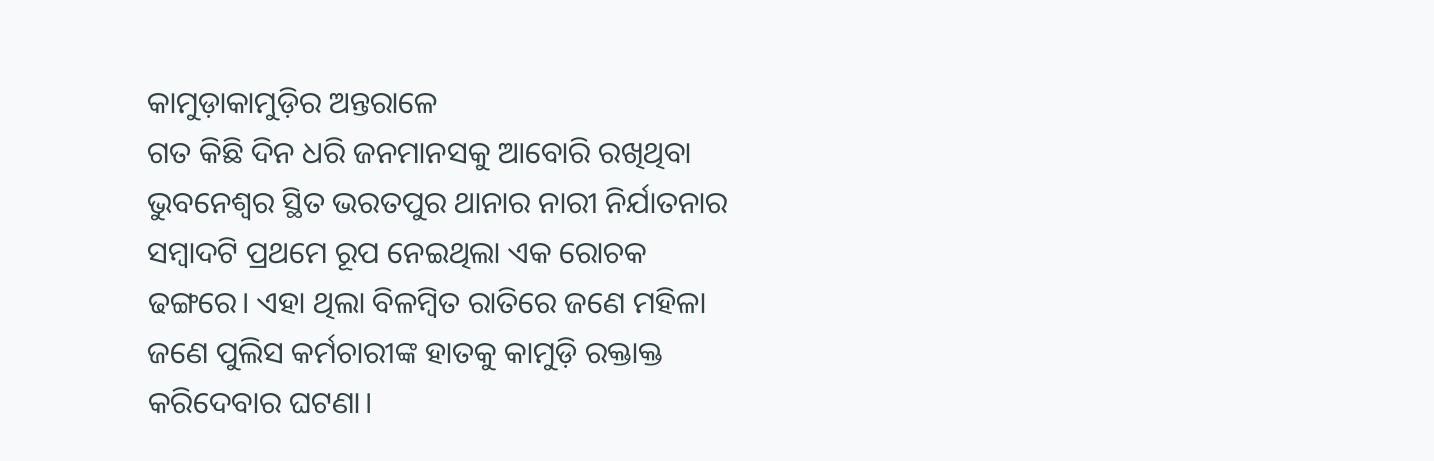କାମୁଡ଼ାକାମୁଡ଼ିର ଅନ୍ତରାଳେ
ଗତ କିଛି ଦିନ ଧରି ଜନମାନସକୁ ଆବୋରି ରଖିଥିବା ଭୁବନେଶ୍ୱର ସ୍ଥିତ ଭରତପୁର ଥାନାର ନାରୀ ନିର୍ଯାତନାର ସମ୍ବାଦଟି ପ୍ରଥମେ ରୂପ ନେଇଥିଲା ଏକ ରୋଚକ ଢଙ୍ଗରେ। ଏହା ଥିଲା ବିଳମ୍ବିତ ରାତିରେ ଜଣେ ମହିଳା ଜଣେ ପୁଲିସ କର୍ମଚାରୀଙ୍କ ହାତକୁ କାମୁଡ଼ି ରକ୍ତାକ୍ତ କରିଦେବାର ଘଟଣା।